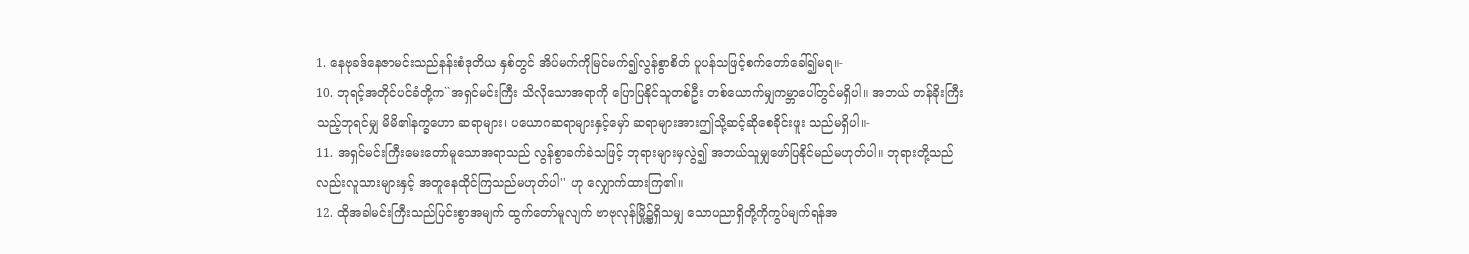1. နေဗုခဒ်နေဇာမင်းသည်နန်းစံဒုတိယ နှစ်တွင် အိပ်မက်ကိုမြင်မက်၍လွန်စွာစိတ် ပူပန်သဖြင့်စက်တော်ခေါ်၍မရ။-
10. ဘုရင့်အတိုင်ပင်ခံတို့က``အရှင်မင်းကြီး သိလိုသောအရာကို ပြောပြနိုင်သူတစ်ဦး တစ်ယောက်မျှကမ္ဘာပေါ်တွင်မရှိပါ။ အဘယ် တန်ခိုးကြီးသည့်ဘုရင်မျှ မိမိ၏နက္ခဟော ဆရာများ၊ ပယောဂဆရာများနှင့်မှော် ဆရာများအားဤသို့ဆင့်ဆိုစေခိုင်းဖူး သည်မရှိပါ။-
11. အရှင်မင်းကြီးမေးတော်မူသောအရာသည် လွန်စွာခက်ခဲသဖြင့် ဘုရားများမှလွဲ၍ အဘယ်သူမျှဖော်ပြနိုင်မည်မဟုတ်ပါ။ ဘုရားတို့သည်လည်းလူသားများနှင့် အတူနေထိုင်ကြသည်မဟုတ်ပါ'' ဟု လျှောက်ထားကြ၏။
12. ထိုအခါမင်းကြီးသည်ပြင်းစွာအမျက် ထွက်တော်မူလျက် ဗာဗုလုန်မြို့၌ရှိသမျှ သောပညာရှိတို့ကိုကွပ်မျက်ရန်အ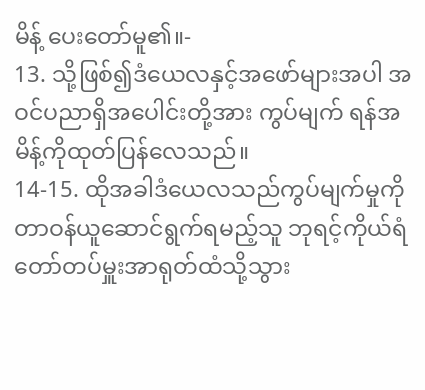မိန့် ပေးတော်မူ၏။-
13. သို့ဖြစ်၍ဒံယေလနှင့်အဖော်များအပါ အဝင်ပညာရှိအပေါင်းတို့အား ကွပ်မျက် ရန်အမိန့်ကိုထုတ်ပြန်လေသည်။
14-15. ထိုအခါဒံယေလသည်ကွပ်မျက်မှုကို တာဝန်ယူဆောင်ရွက်ရမည့်သူ ဘုရင့်ကိုယ်ရံ တော်တပ်မှူးအာရုတ်ထံသို့သွား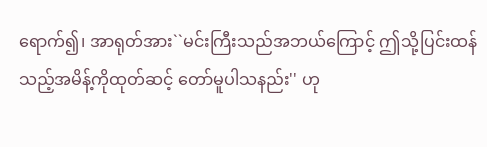ရောက်၍၊ အာရုတ်အား``မင်းကြီးသည်အဘယ်ကြောင့် ဤသို့ပြင်းထန်သည့်အမိန့်ကိုထုတ်ဆင့် တော်မူပါသနည်း'' ဟု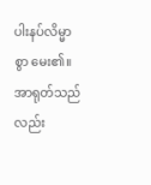ပါးနပ်လိမ္မာစွာ မေး၏။ အာရုတ်သည်လည်း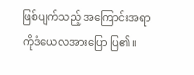ဖြစ်ပျက်သည့် အကြောင်းအရာကိုဒံယေလအားပြော ပြ၏။